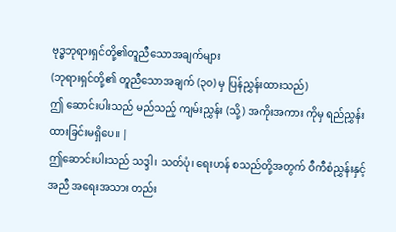ဗုဒ္ဓဘုရားရှင်တို့၏တူညီသောအချက်များ
(ဘုရားရှင်တို့၏ တူညီသောအချက် (၃၀) မှ ပြန်ညွှန်းထားသည်)
ဤ ဆောင်းပါးသည် မည်သည့် ကျမ်းညွှန်း (သို့) အကိုးအကား ကိုမှ ရည်ညွှန်းထားခြင်းမရှိပေ။ |
ဤဆောင်းပါးသည် သဒ္ဒါ၊ သတ်ပုံ၊ ရေးဟန် စသည်တို့အတွက် ဝီကီစံညွှန်းနှင့်အညီ အရေးအသား တည်း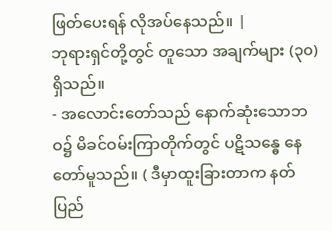ဖြတ်ပေးရန် လိုအပ်နေသည်။ |
ဘုရားရှင်တို့တွင် တူသော အချက်များ (၃၀) ရှိသည်။
- အလောင်းတော်သည် နောက်ဆုံးသောဘဝ၌ မိခင်ဝမ်းကြာတိုက်တွင် ပဋိသန္ဓေ နေတော်မူသည်။ ( ဒီမှာထူးခြားတာက နတ်ပြည်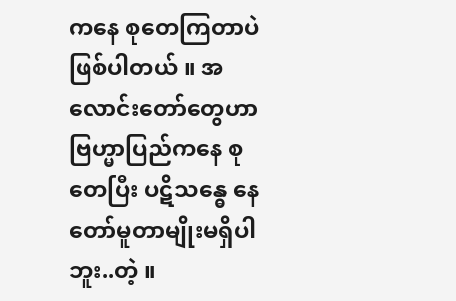ကနေ စုတေကြတာပဲ ဖြစ်ပါတယ် ။ အလောင်းတော်တွေဟာ ဗြဟ္မာပြည်ကနေ စုတေပြီး ပဋိသန္ဓေ နေတော်မူတာမျိုးမရှိပါဘူး..တဲ့ ။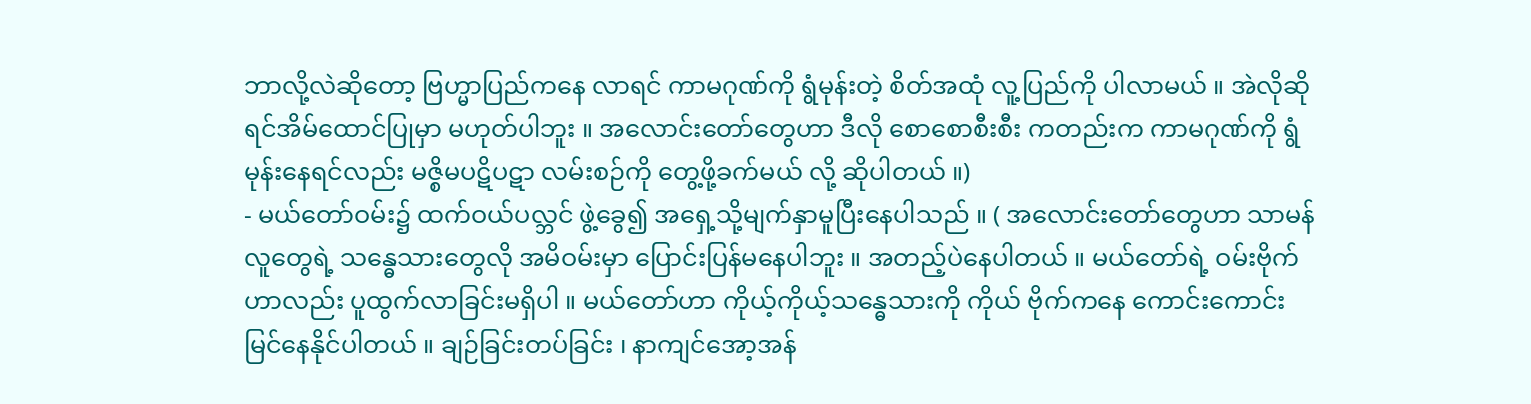ဘာလို့လဲဆိုတော့ ဗြဟ္မာပြည်ကနေ လာရင် ကာမဂုဏ်ကို ရွံမုန်းတဲ့ စိတ်အထုံ လူ့ပြည်ကို ပါလာမယ် ။ အဲလိုဆိုရင်အိမ်ထောင်ပြုမှာ မဟုတ်ပါဘူး ။ အလောင်းတော်တွေဟာ ဒီလို စောစောစီးစီး ကတည်းက ကာမဂုဏ်ကို ရွံမုန်းနေရင်လည်း မဇ္စိမပဋိပဋာ လမ်းစဉ်ကို တွေ့ဖို့ခက်မယ် လို့ ဆိုပါတယ် ။)
- မယ်တော်ဝမ်း၌ ထက်ဝယ်ပလ္ဘင် ဖွဲ့ခွေ၍ အရှေ့သို့မျက်နှာမူပြီးနေပါသည် ။ ( အလောင်းတော်တွေဟာ သာမန်လူတွေရဲ့ သန္ဓေသားတွေလို အမိဝမ်းမှာ ပြောင်းပြန်မနေပါဘူး ။ အတည့်ပဲနေပါတယ် ။ မယ်တော်ရဲ့ ဝမ်းဗိုက်ဟာလည်း ပူထွက်လာခြင်းမရှိပါ ။ မယ်တော်ဟာ ကိုယ့်ကိုယ့်သန္ဓေသားကို ကိုယ် ဗိုက်ကနေ ကောင်းကောင်းမြင်နေနိုင်ပါတယ် ။ ချဉ်ခြင်းတပ်ခြင်း ၊ နာကျင်အော့အန်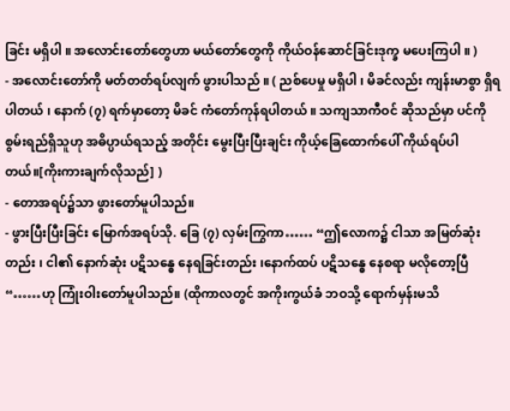ခြင်း မရှိပါ ။ အလောင်းတော်တွေဟာ မယ်တော်တွေကို ကိုယ်ဝန်ဆောင်ခြင်းဒုက္ခ မပေးကြပါ ။ )
- အလောင်းတော်ကို မတ်တတ်ရပ်လျက် ဖွားပါသည် ။ ( ညစ်ပေမှု မရှိပါ ၊ မိခင်လည်း ကျန်းမာစွာ ရှိရပါတယ် ၊ နောက် (၇) ရက်မှာတော့ မိခင် ကံတော်ကုန်ရပါတယ် ။ သကျသာကီဝင် ဆိုသည်မှာ ပင်ကိုစွမ်းရည်ရှိသူဟု အဓိပ္ပာယ်ရသည့် အတိုင်း မွေးပြီးပြီးချင်း ကိုယ့်ခြေထောက်ပေါ် ကိုယ်ရပ်ပါတယ်။[ကိုးကားချက်လိုသည်] )
- တောအရပ်၌သာ ဖွားတော်မူပါသည်။
- ဖွားပြီးပြီးခြင်း မြောက်အရပ်သို. ခြေ (၇) လှမ်းကြွကာ…… “ဤလောက၌ ငါသာ အမြတ်ဆုံးတည်း ၊ ငါ၏ နောက်ဆုံး ပဋိသန္ဓေ နေရခြင်းတည်း ၊နောက်ထပ် ပဋိသန္ဓေ နေစရာ မလိုတော့ပြီ “……ဟု ကြုံးဝါးတော်မူပါသည်။ (ထိုကာလတွင် အကိုးကွယ်ခံ ဘဝသို့ ရောက်မှန်းမသိ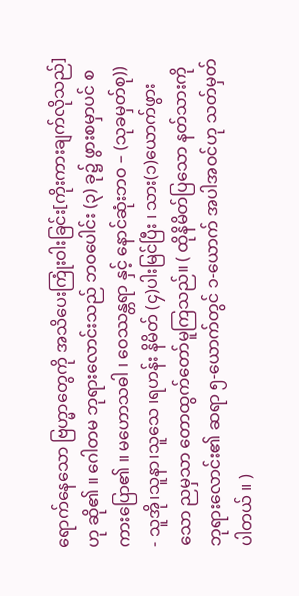ရောက်နေသော ဗြဟ္မာတွေကို အသိပေးကြုံးဝါးခြင်း[ကိုးကားချက်လိုသည်] ဟု ဆို၏ ။ ဂေါတမ ဘုရားလောင်းသည် ဘဝပေါင်း (၃) ခု၌ ဖွားစမှာပင် စကားပြော၏ ။ မဟောသဓါ ၊ ဝေဿန္တရာ နှင့် နောင်ဆုံးဘဝ – (သုခမှတ်စု))
- သူအို၊သူနာ၊သူသေ ၊ရဟန်း နိမိတ် (၄)ပါးမြင်ပြီး ၊ သား(၁)ယောက်ဖွားသော ညမှသာ တောထွက်တော်မူကြသည်။ ( ထိုနိမိတ်ပြသော နတ်သားကို ဘုရားလောင်း၏ ဆရာ ၅-ယောက်တွင် ၁-ယောက် အပါအဝင်ဟု သတ်မှတ်ပါတယ် ။ )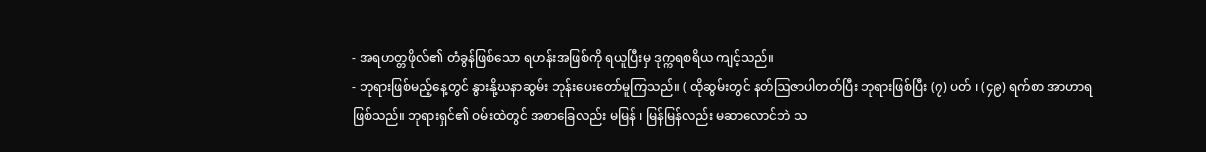- အရဟတ္တဖိုလ်၏ တံခွန်ဖြစ်သော ရဟန်းအဖြစ်ကို ရယူပြီးမှ ဒုက္ကရစရိယ ကျင့်သည်။
- ဘုရားဖြစ်မည့်နေ့တွင် နွားနို့ဃနာဆွမ်း ဘုန်းပေးတော်မူကြသည်။ ( ထိုဆွမ်းတွင် နတ်ဩဇာပါတတ်ပြီး ဘုရားဖြစ်ပြီး (၇) ပတ် ၊ (၄၉) ရက်စာ အာဟာရ ဖြစ်သည်။ ဘုရားရှင်၏ ဝမ်းထဲတွင် အစာခြေလည်း မမြန် ၊ မြန်မြန်လည်း မဆာလောင်ဘဲ သ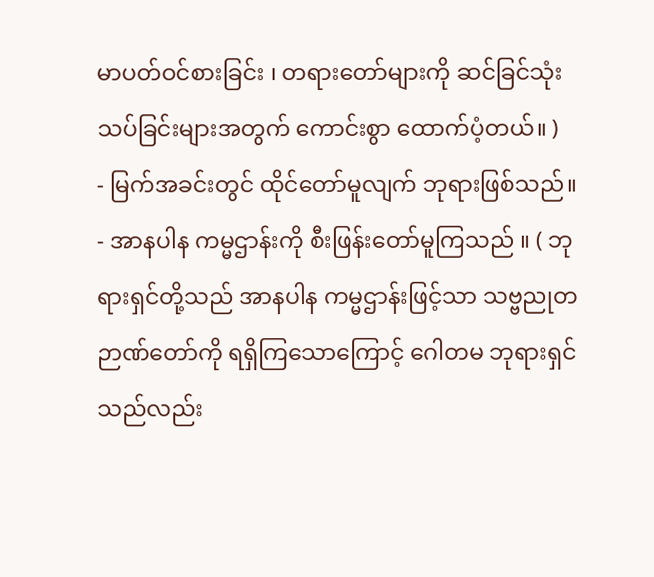မာပတ်ဝင်စားခြင်း ၊ တရားတော်များကို ဆင်ခြင်သုံးသပ်ခြင်းများအတွက် ကောင်းစွာ ထောက်ပံ့တယ်။ )
- မြက်အခင်းတွင် ထိုင်တော်မူလျက် ဘုရားဖြစ်သည်။
- အာနပါန ကမ္မဌာန်းကို စီးဖြန်းတော်မူကြသည် ။ ( ဘုရားရှင်တို့သည် အာနပါန ကမ္မဌာန်းဖြင့်သာ သဗ္ဗညုတဉာဏ်တော်ကို ရရှိကြသောကြောင့် ဂေါတမ ဘုရားရှင်သည်လည်း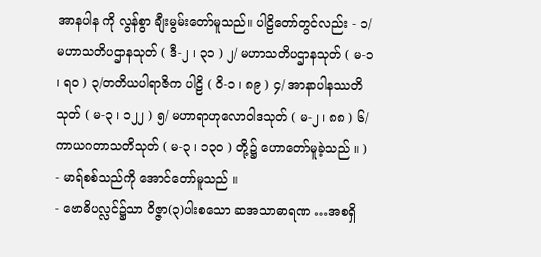အာနပါန ကို လွန်စွာ ချီးမွမ်းတော်မူသည်။ ပါဠိတော်တွင်လည်း - ၁/ မဟာသတိပဌာနသုတ် ( ဒီ-၂ ၊ ၃၁ ) ၂/ မဟာသတိပဌာနသုတ် ( မ-၁ ၊ ရ၀ ) ၃/တတိယပါရာဇိက ပါဠိ ( ဝိ-၁ ၊ ၈၉ ) ၄/ အာနာပါနဿတိ သုတ် ( မ-၃ ၊ ၁၂၂ ) ၅/ မဟာရာဟုလောဝါဒသုတ် ( မ-၂ ၊ ၈၈ ) ၆/ ကာယဂတာသတိသုတ် ( မ-၃ ၊ ၁၃၀ ) တို့၌ ဟောတော်မူခဲ့သည် ။ )
- မာရ်စစ်သည်ကို အောင်တော်မူသည် ။
- ဗောဓိပလ္လင်၌သာ ဝိဇ္ဇာ(၃)ပါးစသော ဆအသာဓာရဏ …အစရှိ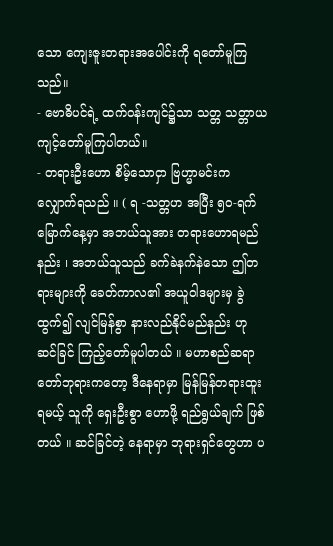သော ကျေးဇူးတရားအပေါင်းကို ရတော်မူကြသည်။
- ဗောဓိပင်ရဲ့ ထက်ဝန်းကျင်၌သာ သတ္တ သတ္တာယကျင့်တော်မူကြပါတယ်။
- တရားဦးဟော စိမ့်သောငှာ ဗြဟ္မာမင်းက လျှောက်ရသည် ။ ( ရ -သတ္တဟ အပြီး ၅၀-ရက်မြောက်နေ့မှာ အဘယ်သူအား တရားဟောရမည်နည်း ၊ အဘယ်သူသည် ခက်ခဲနက်နဲသော ဤတရားများကို ခေတ်ကာလ၏ အယူဝါဒများမှ ခွဲထွက်၍ လျင်မြန်စွာ နားလည်နိုင်မည်နည်း ဟု ဆင်ခြင် ကြည့်တော်မူပါတယ် ။ မဟာစည်ဆရာတော်ဘုရားကတော့ ဒီနေရာမှာ မြန်မြန်တရားထူးရမယ့် သူကို ရှေးဦးစွာ ဟောဖို့ ရည်ရွယ်ချက် ဖြစ်တယ် ။ ဆင်ခြင်တဲ့ နေရာမှာ ဘုရားရှင်တွေဟာ ပ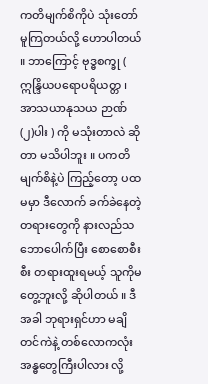ကတိမျက်စိကိုပဲ သုံးတော်မူကြတယ်လို့ ဟောပါတယ် ။ ဘာကြောင့် ဗုဒ္ဓစက္ခု ( ဣန္ဒြိယပရောပရိယတ္တ ၊ အာသယာနုသယ ဉာဏ် (၂)ပါး ) ကို မသုံးတာလဲ ဆိုတာ မသိပါဘူး ။ ပကတိမျက်စိနဲ့ပဲ ကြည့်တော့ ပထမမှာ ဒီလောက် ခက်ခဲနေတဲ့ တရားတွေကို နားလည်သဘောပေါက်ပြီး စောစောစီးစီး တရားထူးရမယ့် သူကိုမတွေ့ဘူးလို့ ဆိုပါတယ် ။ ဒီအခါ ဘုရားရှင်ဟာ မချိတင်ကဲနဲ့ တစ်လောကလုံး အန္ဓတွေကြီးပါလား လို့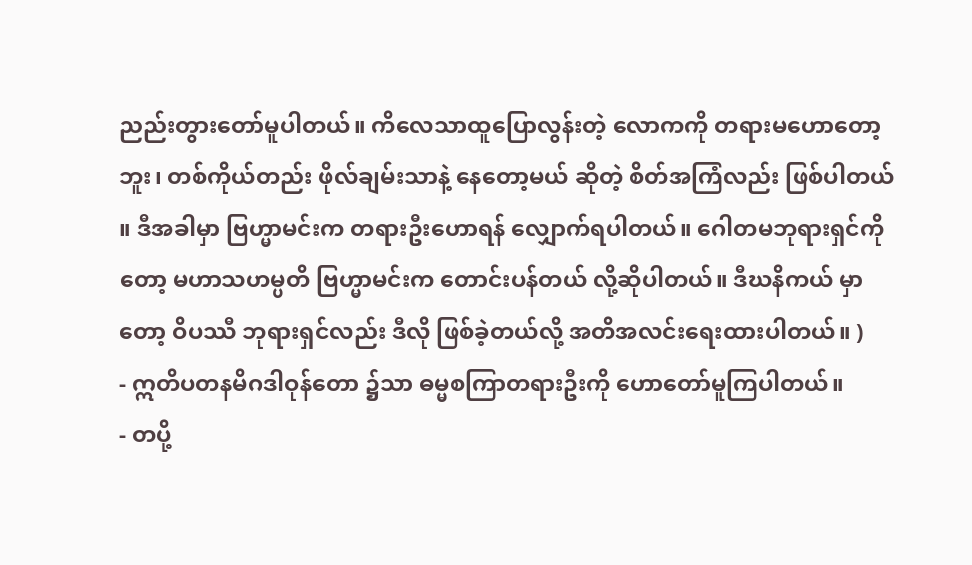ညည်းတွားတော်မူပါတယ်။ ကိလေသာထူပြောလွန်းတဲ့ လောကကို တရားမဟောတော့ဘူး၊ တစ်ကိုယ်တည်း ဖိုလ်ချမ်းသာနဲ့ နေတော့မယ် ဆိုတဲ့ စိတ်အကြံလည်း ဖြစ်ပါတယ် ။ ဒီအခါမှာ ဗြဟ္မာမင်းက တရားဦးဟောရန် လျှောက်ရပါတယ်။ ဂေါတမဘုရားရှင်ကိုတော့ မဟာသဟမ္ပတိ ဗြဟ္မာမင်းက တောင်းပန်တယ် လို့ဆိုပါတယ်။ ဒီဃနိကယ် မှာတော့ ဝိပဿီ ဘုရားရှင်လည်း ဒီလို ဖြစ်ခဲ့တယ်လို့ အတိအလင်းရေးထားပါတယ်။ )
- ဣတိပတနမိဂဒါဝုန်တော ၌သာ ဓမ္မစကြာတရားဦးကို ဟောတော်မူကြပါတယ်။
- တပို့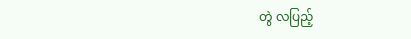တွဲ လပြည့်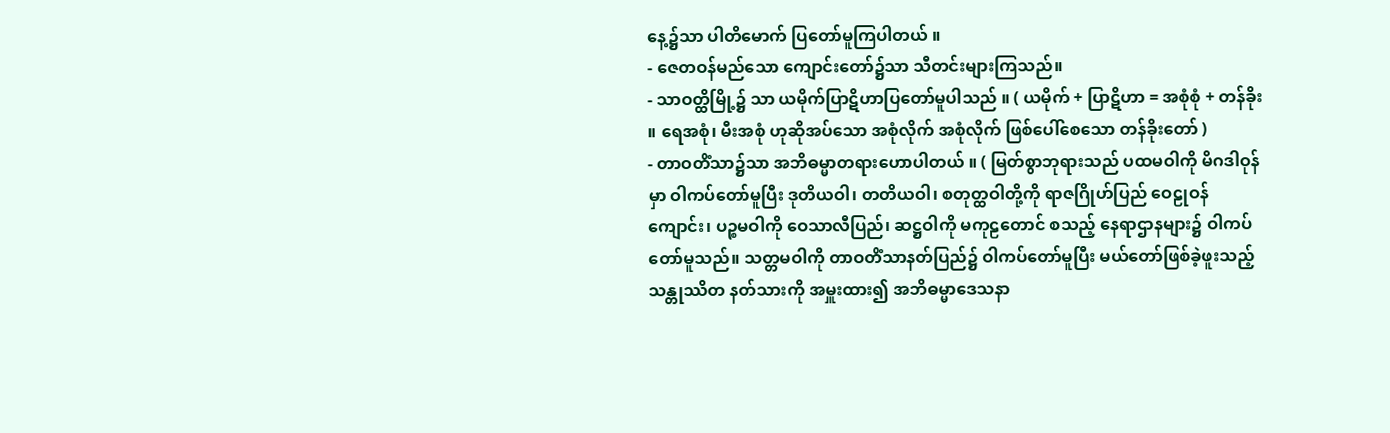နေ့၌သာ ပါတိမောက် ပြတော်မူကြပါတယ် ။
- ဇေတဝန်မည်သော ကျောင်းတော်၌သာ သီတင်းများကြသည်။
- သာဝတ္ထိမြို့၌ သာ ယမိုက်ပြာဋိဟာပြတော်မူပါသည် ။ ( ယမိုက် + ပြာဋိဟာ = အစုံစုံ + တန်ခိုး ။ ရေအစုံ၊ မီးအစုံ ဟုဆိုအပ်သော အစုံလိုက် အစုံလိုက် ဖြစ်ပေါ်စေသော တန်ခိုးတော် )
- တာဝတိံသာ၌သာ အဘိဓမ္မာတရားဟောပါတယ် ။ ( မြတ်စွာဘုရားသည် ပထမဝါကို မိဂဒါဝုန်မှာ ဝါကပ်တော်မူပြီး ဒုတိယဝါ၊ တတိယဝါ၊ စတုတ္ထဝါတို့ကို ရာဇဂြိုဟ်ပြည် ဝေဠုဝန်ကျောင်း၊ ပဉ္စမဝါကို ဝေသာလီပြည်၊ ဆဋ္ဌဝါကို မကုဠတောင် စသည့် နေရာဌာနများ၌ ဝါကပ်တော်မူသည်။ သတ္တမဝါကို တာဝတိံသာနတ်ပြည်၌ ဝါကပ်တော်မူပြီး မယ်တော်ဖြစ်ခဲ့ဖူးသည့် သန္တုဿိတ နတ်သားကို အမှူးထား၍ အဘိဓမ္မာဒေသနာ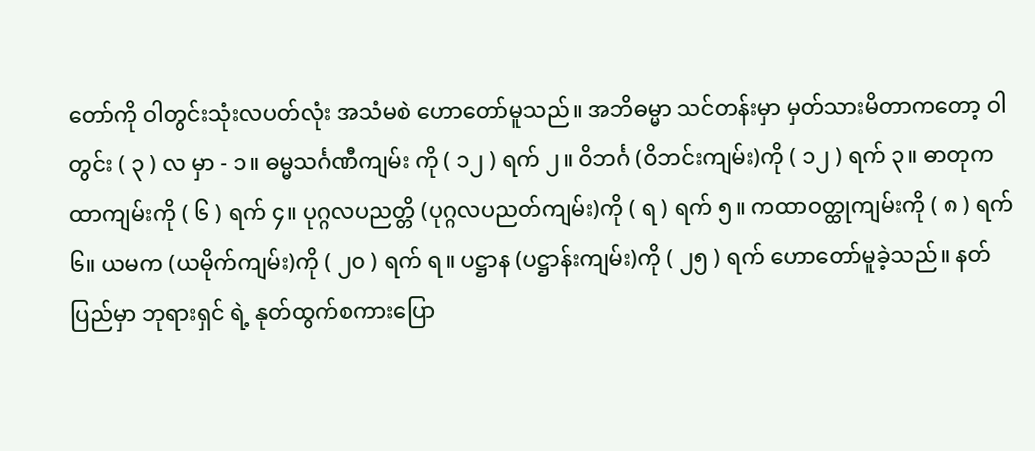တော်ကို ဝါတွင်းသုံးလပတ်လုံး အသံမစဲ ဟောတော်မူသည်။ အဘိဓမ္မာ သင်တန်းမှာ မှတ်သားမိတာကတော့ ဝါတွင်း ( ၃ ) လ မှာ - ၁။ ဓမ္မသင်္ဂဏီကျမ်း ကို ( ၁၂ ) ရက် ၂။ ဝိဘင်္ဂ (ဝိဘင်းကျမ်း)ကို ( ၁၂ ) ရက် ၃။ ဓာတုကထာကျမ်းကို ( ၆ ) ရက် ၄။ ပုဂ္ဂလပညတ္တိ (ပုဂ္ဂလပညတ်ကျမ်း)ကို ( ရ ) ရက် ၅။ ကထာဝတ္ထုကျမ်းကို ( ၈ ) ရက် ၆။ ယမက (ယမိုက်ကျမ်း)ကို ( ၂၀ ) ရက် ရ။ ပဋ္ဌာန (ပဋ္ဌာန်းကျမ်း)ကို ( ၂၅ ) ရက် ဟောတော်မူခဲ့သည်။ နတ်ပြည်မှာ ဘုရားရှင် ရဲ့ နုတ်ထွက်စကားပြော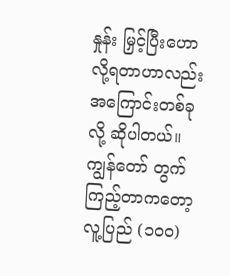နှုန်း မြှင့်ပြီးဟောလို့ရတာဟာလည်း အကြောင်းတစ်ခုလို့ ဆိုပါတယ်။ ကျွန်တော် တွက်ကြည့်တာကတော့ လူ့ပြည် (၁၀၀)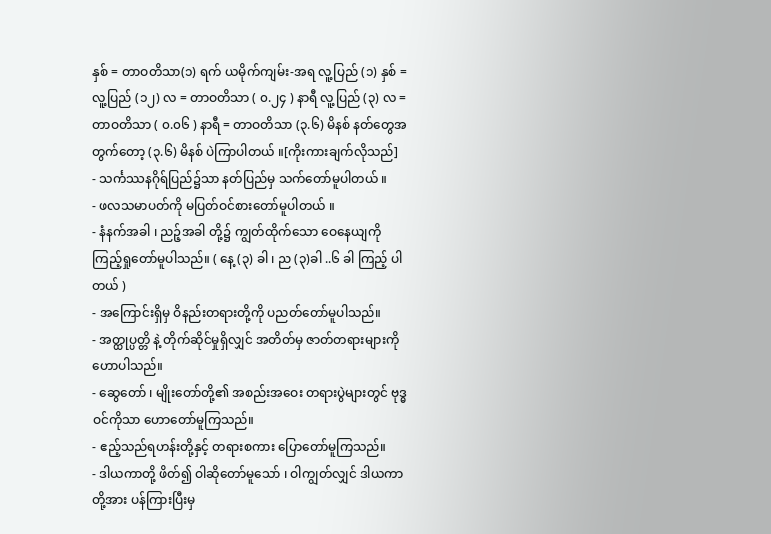နှစ် = တာဝတိသာ(၁) ရက် ယမိုက်ကျမ်း-အရ လူ့ပြည် (၁) နှစ် = လူ့ပြည် (၁၂) လ = တာဝတိသာ ( ၀.၂၄ ) နာရီ လူ့ပြည် (၃) လ = တာဝတိသာ ( ၀.၀၆ ) နာရီ = တာဝတိသာ (၃.၆) မိနစ် နတ်တွေအတွက်တော့ (၃.၆) မိနစ် ပဲကြာပါတယ် ။[ကိုးကားချက်လိုသည်]
- သင်္ကဿနဂိုရ်ပြည်၌သာ နတ်ပြည်မှ သက်တော်မူပါတယ် ။
- ဖလသမာပတ်ကို မပြတ်ဝင်စားတော်မူပါတယ် ။
- နံနက်အခါ ၊ ညဉ့်အခါ တို့၌ ကျွတ်ထိုက်သော ဝေနေယျကို ကြည့်ရှုတော်မူပါသည်။ ( နေ့ (၃) ခါ ၊ ည (၃)ခါ ..၆ ခါ ကြည့် ပါတယ် )
- အကြောင်းရှိမှ ဝိနည်းတရားတို့ကို ပညတ်တော်မူပါသည်။
- အတ္ထုပ္ပတ္တိ နဲ့ တိုက်ဆိုင်မှုရှိလျှင် အတိတ်မှ ဇာတ်တရားများကို ဟောပါသည်။
- ဆွေတော် ၊ မျိုးတော်တို့၏ အစည်းအဝေး တရားပွဲများတွင် ဗုဒ္ဓဝင်ကိုသာ ဟောတော်မူကြသည်။
- ဧည့်သည်ရဟန်းတို့နှင့် တရားစကား ပြောတော်မူကြသည်။
- ဒါယကာတို့ ဖိတ်၍ ဝါဆိုတော်မူသော် ၊ ဝါကျွတ်လျှင် ဒါယကာတို့အား ပန်ကြားပြီးမှ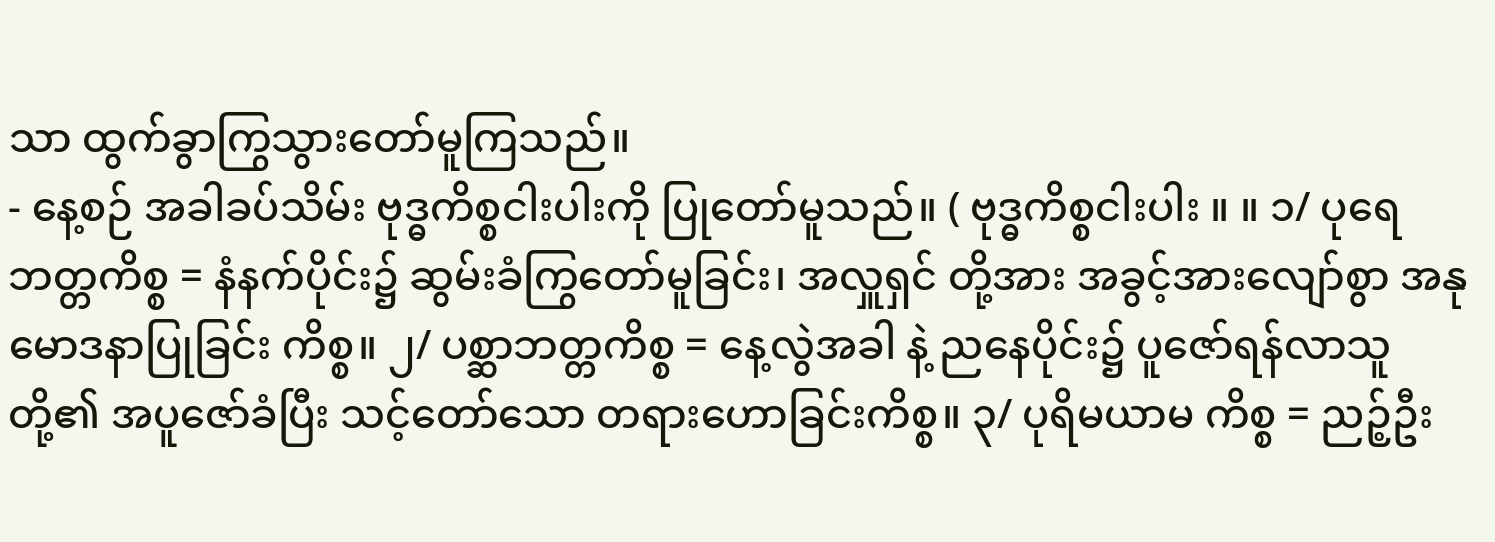သာ ထွက်ခွာကြွသွားတော်မူကြသည်။
- နေ့စဉ် အခါခပ်သိမ်း ဗုဒ္ဓကိစ္စငါးပါးကို ပြုတော်မူသည်။ ( ဗုဒ္ဓကိစ္စငါးပါး ။ ။ ၁/ ပုရေဘတ္တကိစ္စ = နံနက်ပိုင်း၌ ဆွမ်းခံကြွတော်မူခြင်း၊ အလှူရှင် တို့အား အခွင့်အားလျော်စွာ အနုမောဒနာပြုခြင်း ကိစ္စ။ ၂/ ပစ္ဆာဘတ္တကိစ္စ = နေ့လွဲအခါ နဲ့ ညနေပိုင်း၌ ပူဇော်ရန်လာသူတို့၏ အပူဇော်ခံပြီး သင့်တော်သော တရားဟောခြင်းကိစ္စ။ ၃/ ပုရိမယာမ ကိစ္စ = ညဉ့်ဦး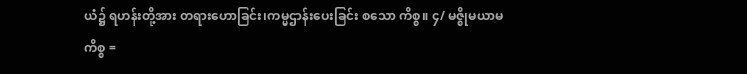ယံ၌ ရဟန်းတို့အား တရားဟောခြင်း၊ကမ္မဌာန်းပေးခြင်း စသော ကိစ္စ။ ၄/ မဇ္စိုမယာမကိစ္စ =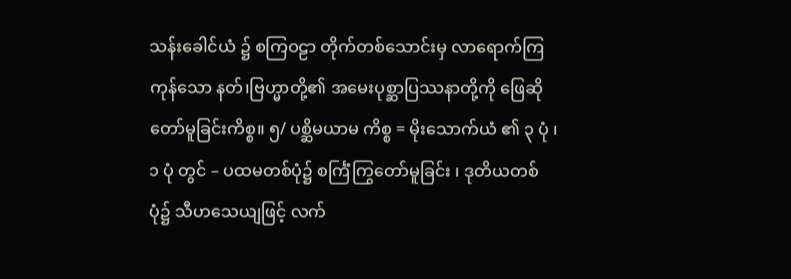သန်းခေါင်ယံ ၌ စကြဝဠာ တိုက်တစ်သောင်းမှ လာရောက်ကြကုန်သော နတ်၊ဗြဟ္မာတို့၏ အမေးပုစ္ဆာပြဿနာတို့ကို ဖြေဆိုတော်မူခြင်းကိစ္စ။ ၅/ ပစ္ဆိမယာမ ကိစ္စ = မိုးသောက်ယံ ၏ ၃ ပုံ ၊ ၁ ပုံ တွင် – ပထမတစ်ပုံ၌ စင်္ကြံကြွတော်မူခြင်း ၊ ဒုတိယတစ်ပုံ၌ သီဟသေယျဖြင့် လက်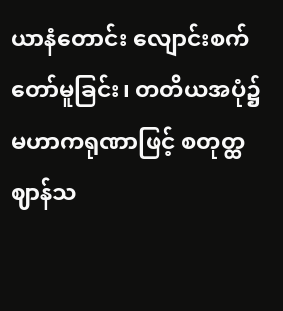ယာနံတောင်း လျောင်းစက်တော်မူခြင်း၊ တတိယအပုံ၌ မဟာကရုဏာဖြင့် စတုတ္ထဈာန်သ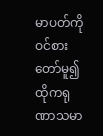မာပတ်ကို ဝင်စားတော်မူ၍ ထိုကရုဏာသမာ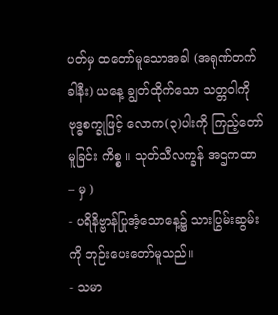ပတ်မှ ထတော်မူသောအခါ (အရုဏ်တက်ခါနီး) ယနေ့ ချွတ်ထိုက်သော သတ္တဝါကို ဗုဒ္ဓစက္ခုဖြင့် လောက(၃)ပါးကို ကြည့်တော်မူခြင်း ကိစ္စ ။ သုတ်သီလက္ခန် အဌကထာ – မှ )
- ပရိနိဗ္ဗာန်ပြုအံ့သောနေ့၌ သားပြွမ်းဆွမ်းကို ဘုဉ်းပေးတော်မူသည်။
- သမာ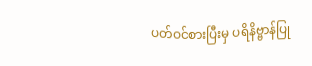ပတ်ဝင်စားပြီးမှ ပရိနိဗ္ဗာန်ပြု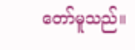တော်မူသည်။